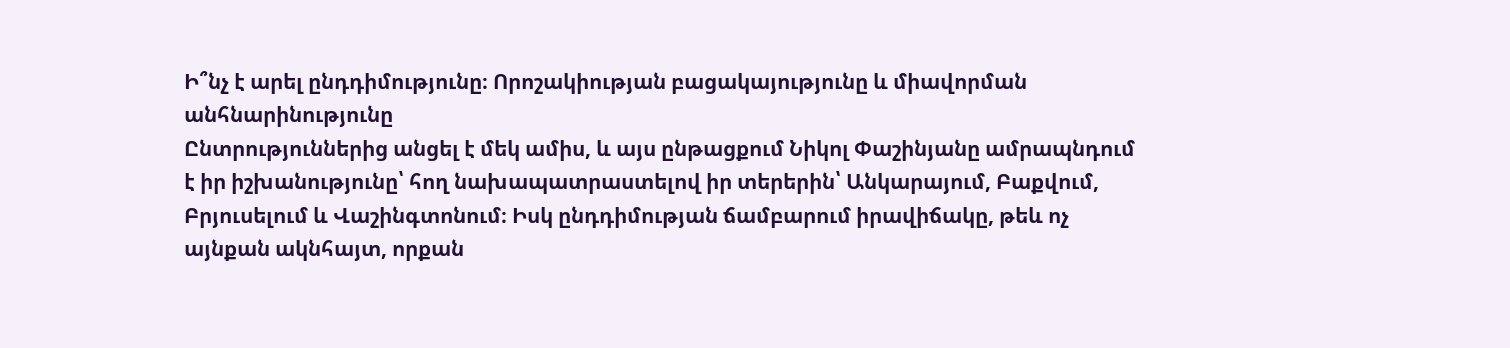Ի՞նչ է արել ընդդիմությունը։ Որոշակիության բացակայությունը և միավորման անհնարինությունը
Ընտրություններից անցել է մեկ ամիս, և այս ընթացքում Նիկոլ Փաշինյանը ամրապնդում է իր իշխանությունը՝ հող նախապատրաստելով իր տերերին՝ Անկարայում, Բաքվում, Բրյուսելում և Վաշինգտոնում։ Իսկ ընդդիմության ճամբարում իրավիճակը, թեև ոչ այնքան ակնհայտ, որքան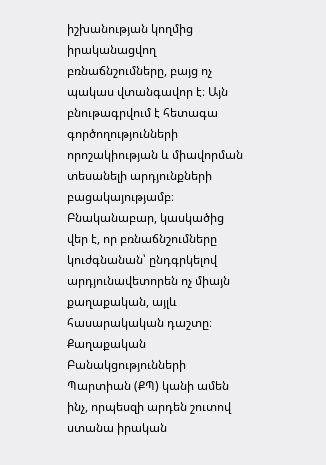իշխանության կողմից իրականացվող բռնաճնշումները, բայց ոչ պակաս վտանգավոր է։ Այն բնութագրվում է հետագա գործողությունների որոշակիության և միավորման տեսանելի արդյունքների բացակայությամբ։
Բնականաբար, կասկածից վեր է, որ բռնաճնշումները կուժգնանան՝ ընդգրկելով արդյունավետորեն ոչ միայն քաղաքական, այլև հասարակական դաշտը։ Քաղաքական Բանակցությունների Պարտիան (ՔՊ) կանի ամեն ինչ, որպեսզի արդեն շուտով ստանա իրական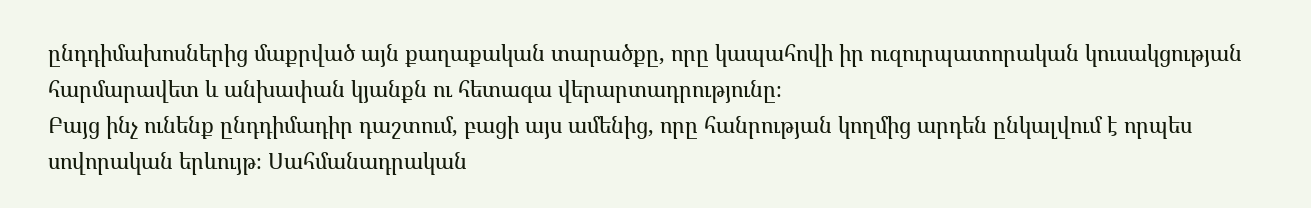ընդդիմախոսներից մաքրված այն քաղաքական տարածքը, որը կապահովի իր ուզուրպատորական կուսակցության հարմարավետ և անխափան կյանքն ու հետագա վերարտադրությունը։
Բայց ինչ ունենք ընդդիմադիր դաշտում, բացի այս ամենից, որը հանրության կողմից արդեն ընկալվում է որպես սովորական երևույթ։ Սահմանադրական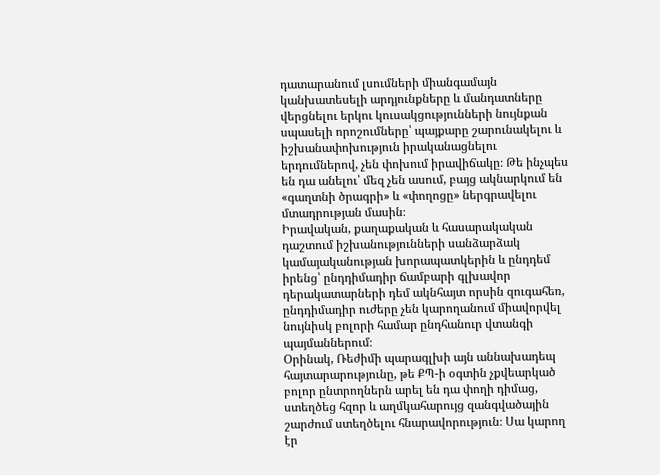դատարանում լսումների միանգամայն կանխատեսելի արդյունքները և մանդատները վերցնելու երկու կուսակցությունների նույնքան սպասելի որոշումները՝ պայքարը շարունակելու և իշխանափոխություն իրականացնելու երդումներով, չեն փոխում իրավիճակը։ Թե ինչպես են դա անելու՝ մեզ չեն ասում, բայց ակնարկում են «գաղտնի ծրագրի» և «փողոցը» ներգրավելու մտադրության մասին։
Իրավական, քաղաքական և հասարակական դաշտում իշխանությունների սանձարձակ կամայականության խորապատկերին և ընդդեմ իրենց՝ ընդդիմադիր ճամբարի գլխավոր դերակատարների դեմ ակնհայտ որսին զուգահեռ, ընդդիմադիր ուժերը չեն կարողանում միավորվել նույնիսկ բոլորի համար ընդհանուր վտանգի պայմաններում։
Օրինակ, Ռեժիմի պարագլխի այն աննախադեպ հայտարարությունը, թե ՔՊ-ի օգտին չքվեարկած բոլոր ընտրողներն արել են դա փողի դիմաց, ստեղծեց հզոր և աղմկահարույց զանգվածային շարժում ստեղծելու հնարավորություն։ Սա կարող էր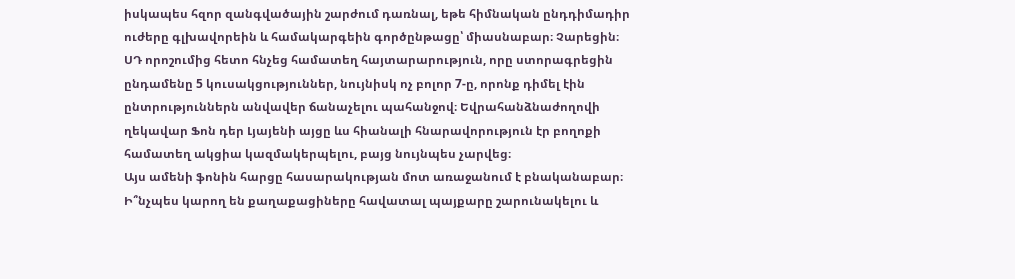իսկապես հզոր զանգվածային շարժում դառնալ, եթե հիմնական ընդդիմադիր ուժերը գլխավորեին և համակարգեին գործընթացը՝ միասնաբար։ Չարեցին։
ՍԴ որոշումից հետո հնչեց համատեղ հայտարարություն, որը ստորագրեցին ընդամենը 5 կուսակցություններ, նույնիսկ ոչ բոլոր 7-ը, որոնք դիմել էին ընտրություններն անվավեր ճանաչելու պահանջով։ Եվրահանձնաժողովի ղեկավար Ֆոն դեր Լյայենի այցը ևս հիանալի հնարավորություն էր բողոքի համատեղ ակցիա կազմակերպելու, բայց նույնպես չարվեց։
Այս ամենի ֆոնին հարցը հասարակության մոտ առաջանում է բնականաբար։ Ի՞նչպես կարող են քաղաքացիները հավատալ պայքարը շարունակելու և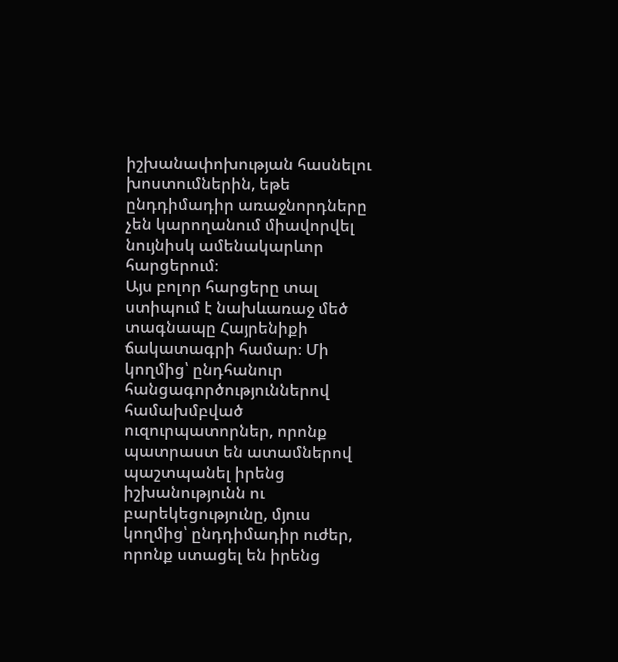իշխանափոխության հասնելու խոստումներին, եթե ընդդիմադիր առաջնորդները չեն կարողանում միավորվել նույնիսկ ամենակարևոր հարցերում։
Այս բոլոր հարցերը տալ ստիպում է նախևառաջ մեծ տագնապը Հայրենիքի ճակատագրի համար։ Մի կողմից՝ ընդհանուր հանցագործություններով համախմբված ուզուրպատորներ, որոնք պատրաստ են ատամներով պաշտպանել իրենց իշխանությունն ու բարեկեցությունը, մյուս կողմից՝ ընդդիմադիր ուժեր, որոնք ստացել են իրենց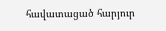հավատացած հարյուր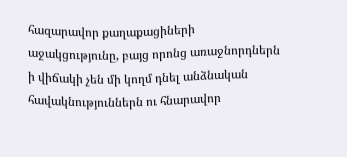հազարավոր քաղաքացիների աջակցությունը, բայց որոնց առաջնորդներն ի վիճակի չեն մի կողմ դնել անձնական հավակնություններն ու հնարավոր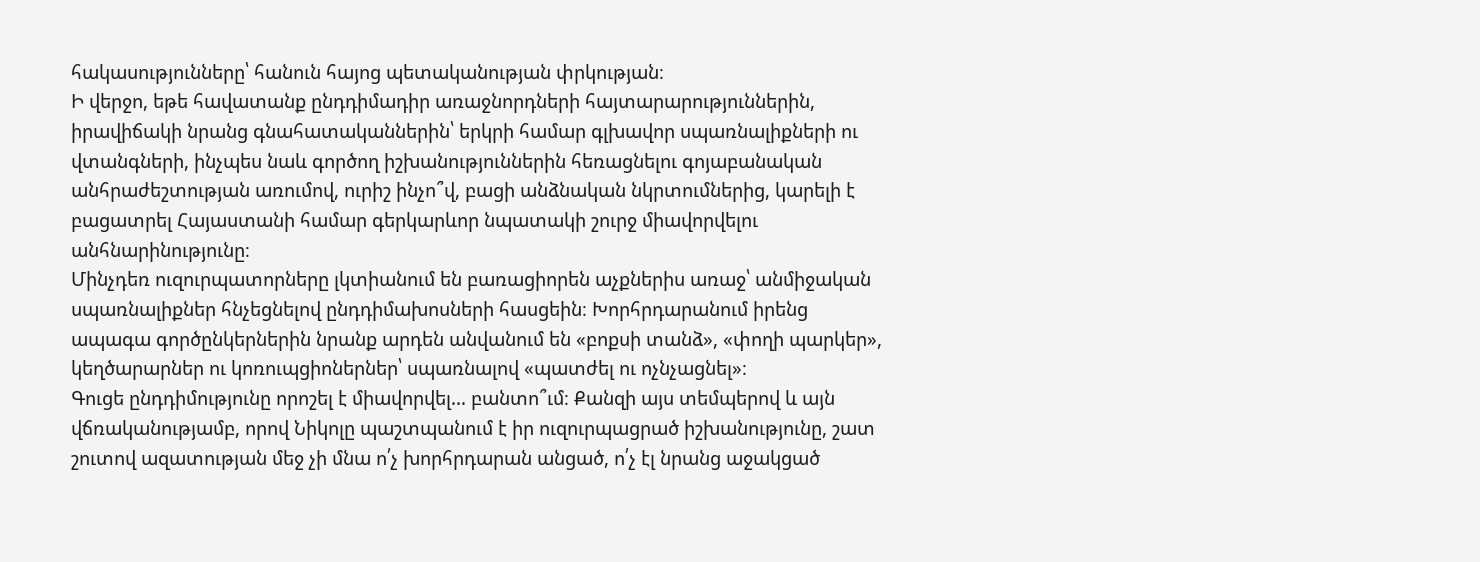հակասությունները՝ հանուն հայոց պետականության փրկության։
Ի վերջո, եթե հավատանք ընդդիմադիր առաջնորդների հայտարարություններին, իրավիճակի նրանց գնահատականներին՝ երկրի համար գլխավոր սպառնալիքների ու վտանգների, ինչպես նաև գործող իշխանություններին հեռացնելու գոյաբանական անհրաժեշտության առումով, ուրիշ ինչո՞վ, բացի անձնական նկրտումներից, կարելի է բացատրել Հայաստանի համար գերկարևոր նպատակի շուրջ միավորվելու անհնարինությունը։
Մինչդեռ ուզուրպատորները լկտիանում են բառացիորեն աչքներիս առաջ՝ անմիջական սպառնալիքներ հնչեցնելով ընդդիմախոսների հասցեին։ Խորհրդարանում իրենց ապագա գործընկերներին նրանք արդեն անվանում են «բոքսի տանձ», «փողի պարկեր», կեղծարարներ ու կոռուպցիոներներ՝ սպառնալով «պատժել ու ոչնչացնել»։
Գուցե ընդդիմությունը որոշել է միավորվել… բանտո՞ւմ։ Քանզի այս տեմպերով և այն վճռականությամբ, որով Նիկոլը պաշտպանում է իր ուզուրպացրած իշխանությունը, շատ շուտով ազատության մեջ չի մնա ո՛չ խորհրդարան անցած, ո՛չ էլ նրանց աջակցած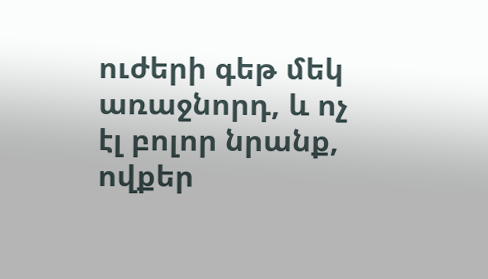ուժերի գեթ մեկ առաջնորդ, և ոչ էլ բոլոր նրանք, ովքեր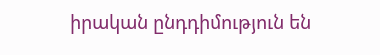իրական ընդդիմություն են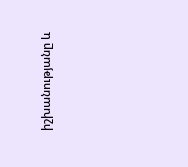իշխանությանը և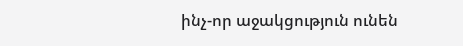ինչ-որ աջակցություն ունեն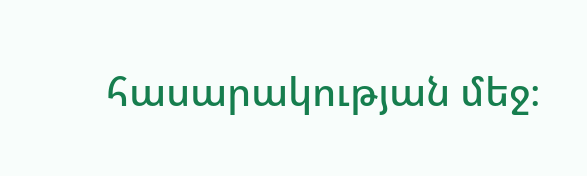հասարակության մեջ։